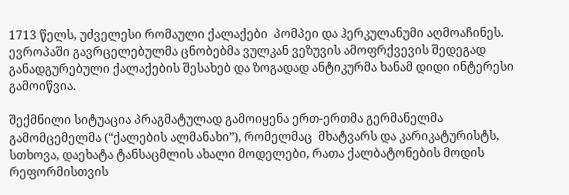1713 წელს, უძველესი რომაული ქალაქები  პომპეი და ჰერკულანუმი აღმოაჩინეს. ევროპაში გავრცელებულმა ცნობებმა ვულკან ვეზუვის ამოფრქვევის შედეგად განადგურებული ქალაქების შესახებ და ზოგადად ანტიკურმა ხანამ დიდი ინტერესი გამოიწვია.

შექმნილი სიტუაცია პრაგმატულად გამოიყენა ერთ-ერთმა გერმანელმა გამომცემელმა (“ქალების ალმანახი”), რომელმაც  მხატვარს და კარიკატურისტს, სთხოვა, დაეხატა ტანსაცმლის ახალი მოდელები, რათა ქალბატონების მოდის რეფორმისთვის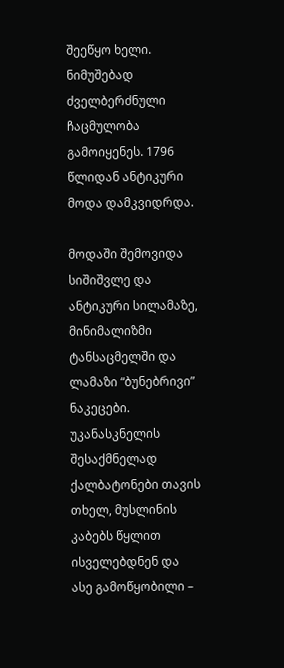შეეწყო ხელი. ნიმუშებად ძველბერძნული ჩაცმულობა გამოიყენეს. 1796 წლიდან ანტიკური მოდა დამკვიდრდა.

მოდაში შემოვიდა სიშიშვლე და ანტიკური სილამაზე, მინიმალიზმი ტანსაცმელში და ლამაზი “ბუნებრივი” ნაკეცები. უკანასკნელის შესაქმნელად ქალბატონები თავის თხელ, მუსლინის კაბებს წყლით ისველებდნენ და ასე გამოწყობილი –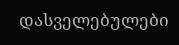დასველებულები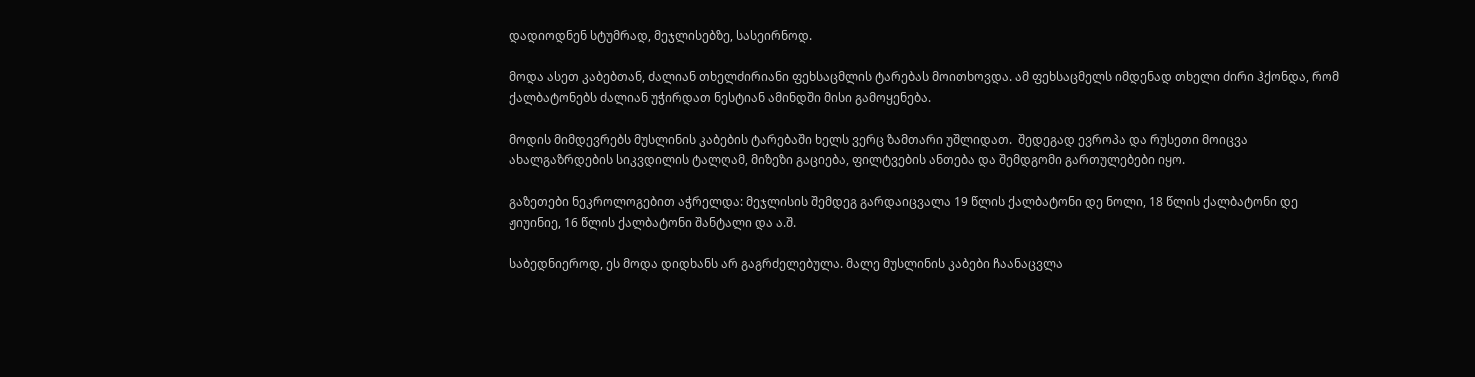დადიოდნენ სტუმრად, მეჯლისებზე, სასეირნოდ.

მოდა ასეთ კაბებთან, ძალიან თხელძირიანი ფეხსაცმლის ტარებას მოითხოვდა. ამ ფეხსაცმელს იმდენად თხელი ძირი ჰქონდა, რომ ქალბატონებს ძალიან უჭირდათ ნესტიან ამინდში მისი გამოყენება.

მოდის მიმდევრებს მუსლინის კაბების ტარებაში ხელს ვერც ზამთარი უშლიდათ.  შედეგად ევროპა და რუსეთი მოიცვა ახალგაზრდების სიკვდილის ტალღამ, მიზეზი გაციება, ფილტვების ანთება და შემდგომი გართულებები იყო.

გაზეთები ნეკროლოგებით აჭრელდა: მეჯლისის შემდეგ გარდაიცვალა 19 წლის ქალბატონი დე ნოლი, 18 წლის ქალბატონი დე ჟიუინიე, 16 წლის ქალბატონი შანტალი და ა.შ.

საბედნიეროდ, ეს მოდა დიდხანს არ გაგრძელებულა. მალე მუსლინის კაბები ჩაანაცვლა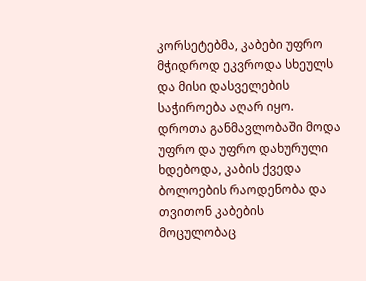კორსეტებმა, კაბები უფრო მჭიდროდ ეკვროდა სხეულს და მისი დასველების საჭიროება აღარ იყო. დროთა განმავლობაში მოდა უფრო და უფრო დახურული ხდებოდა, კაბის ქვედა ბოლოების რაოდენობა და თვითონ კაბების მოცულობაც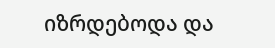იზრდებოდა და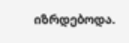იზრდებოდა.